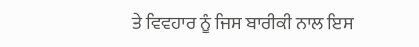ਤੇ ਵਿਵਹਾਰ ਨੂੰ ਜਿਸ ਬਾਰੀਕੀ ਨਾਲ ਇਸ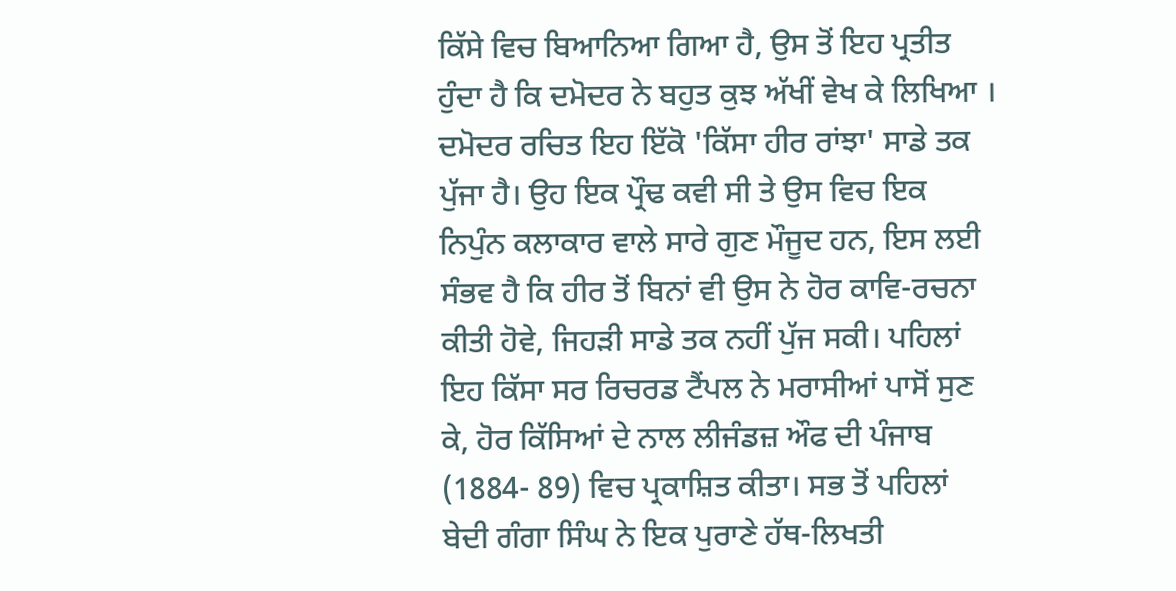ਕਿੱਸੇ ਵਿਚ ਬਿਆਨਿਆ ਗਿਆ ਹੈ, ਉਸ ਤੋਂ ਇਹ ਪ੍ਰਤੀਤ ਹੁੰਦਾ ਹੈ ਕਿ ਦਮੋਦਰ ਨੇ ਬਹੁਤ ਕੁਝ ਅੱਖੀਂ ਵੇਖ ਕੇ ਲਿਖਿਆ ।
ਦਮੋਦਰ ਰਚਿਤ ਇਹ ਇੱਕੋ 'ਕਿੱਸਾ ਹੀਰ ਰਾਂਝਾ' ਸਾਡੇ ਤਕ ਪੁੱਜਾ ਹੈ। ਉਹ ਇਕ ਪ੍ਰੌਢ ਕਵੀ ਸੀ ਤੇ ਉਸ ਵਿਚ ਇਕ ਨਿਪੁੰਨ ਕਲਾਕਾਰ ਵਾਲੇ ਸਾਰੇ ਗੁਣ ਮੌਜੂਦ ਹਨ, ਇਸ ਲਈ ਸੰਭਵ ਹੈ ਕਿ ਹੀਰ ਤੋਂ ਬਿਨਾਂ ਵੀ ਉਸ ਨੇ ਹੋਰ ਕਾਵਿ-ਰਚਨਾ ਕੀਤੀ ਹੋਵੇ, ਜਿਹੜੀ ਸਾਡੇ ਤਕ ਨਹੀਂ ਪੁੱਜ ਸਕੀ। ਪਹਿਲਾਂ ਇਹ ਕਿੱਸਾ ਸਰ ਰਿਚਰਡ ਟੈਂਪਲ ਨੇ ਮਰਾਸੀਆਂ ਪਾਸੋਂ ਸੁਣ ਕੇ, ਹੋਰ ਕਿੱਸਿਆਂ ਦੇ ਨਾਲ ਲੀਜੰਡਜ਼ ਔਫ ਦੀ ਪੰਜਾਬ (1884- 89) ਵਿਚ ਪ੍ਰਕਾਸ਼ਿਤ ਕੀਤਾ। ਸਭ ਤੋਂ ਪਹਿਲਾਂ ਬੇਦੀ ਗੰਗਾ ਸਿੰਘ ਨੇ ਇਕ ਪੁਰਾਣੇ ਹੱਥ-ਲਿਖਤੀ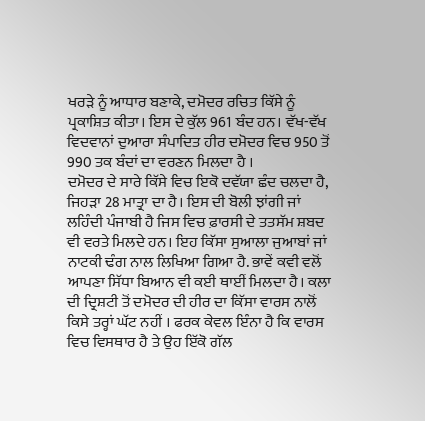ਖਰੜੇ ਨੂੰ ਆਧਾਰ ਬਣਾਕੇ, ਦਮੋਦਰ ਰਚਿਤ ਕਿੱਸੇ ਨੂੰ ਪ੍ਰਕਾਸ਼ਿਤ ਕੀਤਾ। ਇਸ ਦੇ ਕੁੱਲ 961 ਬੰਦ ਹਨ। ਵੱਖ-ਵੱਖ ਵਿਦਵਾਨਾਂ ਦੁਆਰਾ ਸੰਪਾਦਿਤ ਹੀਰ ਦਮੋਦਰ ਵਿਚ 950 ਤੋਂ 990 ਤਕ ਬੰਦਾਂ ਦਾ ਵਰਣਨ ਮਿਲਦਾ ਹੈ ।
ਦਮੋਦਰ ਦੇ ਸਾਰੇ ਕਿੱਸੇ ਵਿਚ ਇਕੋ ਦਵੱਯਾ ਛੰਦ ਚਲਦਾ ਹੈ, ਜਿਹੜਾ 28 ਮਾਤ੍ਰਾ ਦਾ ਹੈ। ਇਸ ਦੀ ਬੋਲੀ ਝਾਂਗੀ ਜਾਂ ਲਹਿੰਦੀ ਪੰਜਾਬੀ ਹੈ ਜਿਸ ਵਿਚ ਫ਼ਾਰਸੀ ਦੇ ਤਤਸੱਮ ਸ਼ਬਦ ਵੀ ਵਰਤੇ ਮਿਲਦੇ ਹਨ। ਇਹ ਕਿੱਸਾ ਸੁਆਲਾ ਜੁਆਬਾਂ ਜਾਂ ਨਾਟਕੀ ਢੰਗ ਨਾਲ ਲਿਖਿਆ ਗਿਆ ਹੈ. ਭਾਵੇਂ ਕਵੀ ਵਲੋਂ ਆਪਣਾ ਸਿੱਧਾ ਬਿਆਨ ਵੀ ਕਈ ਥਾਈਂ ਮਿਲਦਾ ਹੈ। ਕਲਾ ਦੀ ਦ੍ਰਿਸ਼ਟੀ ਤੋਂ ਦਮੋਦਰ ਦੀ ਹੀਰ ਦਾ ਕਿੱਸਾ ਵਾਰਸ ਨਾਲੋਂ ਕਿਸੇ ਤਰ੍ਹਾਂ ਘੱਟ ਨਹੀਂ । ਫਰਕ ਕੇਵਲ ਇੰਨਾ ਹੈ ਕਿ ਵਾਰਸ ਵਿਚ ਵਿਸਥਾਰ ਹੈ ਤੇ ਉਹ ਇੱਕੋ ਗੱਲ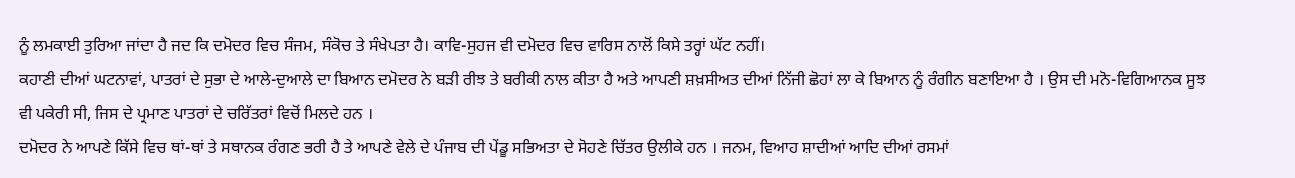ਨੂੰ ਲਮਕਾਈ ਤੁਰਿਆ ਜਾਂਦਾ ਹੈ ਜਦ ਕਿ ਦਮੋਦਰ ਵਿਚ ਸੰਜਮ, ਸੰਕੋਚ ਤੇ ਸੰਖੇਪਤਾ ਹੈ। ਕਾਵਿ-ਸੁਹਜ ਵੀ ਦਮੋਦਰ ਵਿਚ ਵਾਰਿਸ ਨਾਲੋਂ ਕਿਸੇ ਤਰ੍ਹਾਂ ਘੱਟ ਨਹੀਂ।
ਕਹਾਣੀ ਦੀਆਂ ਘਟਨਾਵਾਂ, ਪਾਤਰਾਂ ਦੇ ਸੁਭਾ ਦੇ ਆਲੇ-ਦੁਆਲੇ ਦਾ ਬਿਆਨ ਦਮੋਦਰ ਨੇ ਬੜੀ ਰੀਝ ਤੇ ਬਰੀਕੀ ਨਾਲ ਕੀਤਾ ਹੈ ਅਤੇ ਆਪਣੀ ਸ਼ਖ਼ਸੀਅਤ ਦੀਆਂ ਨਿੱਜੀ ਛੋਹਾਂ ਲਾ ਕੇ ਬਿਆਨ ਨੂੰ ਰੰਗੀਨ ਬਣਾਇਆ ਹੈ । ਉਸ ਦੀ ਮਨੋ-ਵਿਗਿਆਨਕ ਸੂਝ ਵੀ ਪਕੇਰੀ ਸੀ, ਜਿਸ ਦੇ ਪ੍ਰਮਾਣ ਪਾਤਰਾਂ ਦੇ ਚਰਿੱਤਰਾਂ ਵਿਚੋਂ ਮਿਲਦੇ ਹਨ ।
ਦਮੋਦਰ ਨੇ ਆਪਣੇ ਕਿੱਸੇ ਵਿਚ ਥਾਂ-ਥਾਂ ਤੇ ਸਥਾਨਕ ਰੰਗਣ ਭਰੀ ਹੈ ਤੇ ਆਪਣੇ ਵੇਲੇ ਦੇ ਪੰਜਾਬ ਦੀ ਪੇਂਡੂ ਸਭਿਅਤਾ ਦੇ ਸੋਹਣੇ ਚਿੱਤਰ ਉਲੀਕੇ ਹਨ । ਜਨਮ, ਵਿਆਹ ਸ਼ਾਦੀਆਂ ਆਦਿ ਦੀਆਂ ਰਸਮਾਂ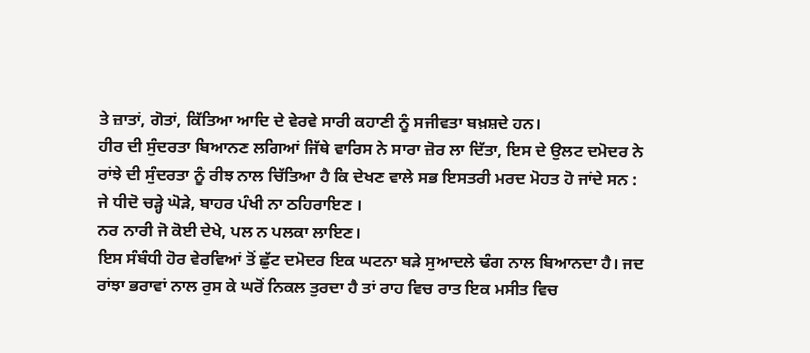ਤੇ ਜ਼ਾਤਾਂ, ਗੋਤਾਂ, ਕਿੱਤਿਆ ਆਦਿ ਦੇ ਵੇਰਵੇ ਸਾਰੀ ਕਹਾਣੀ ਨੂੰ ਸਜੀਵਤਾ ਬਖ਼ਸ਼ਦੇ ਹਨ।
ਹੀਰ ਦੀ ਸੁੰਦਰਤਾ ਬਿਆਨਣ ਲਗਿਆਂ ਜਿੱਥੇ ਵਾਰਿਸ ਨੇ ਸਾਰਾ ਜ਼ੋਰ ਲਾ ਦਿੱਤਾ, ਇਸ ਦੇ ਉਲਟ ਦਮੋਦਰ ਨੇ ਰਾਂਝੇ ਦੀ ਸੁੰਦਰਤਾ ਨੂੰ ਰੀਝ ਨਾਲ ਚਿੱਤਿਆ ਹੈ ਕਿ ਦੇਖਣ ਵਾਲੇ ਸਭ ਇਸਤਰੀ ਮਰਦ ਮੋਹਤ ਹੋ ਜਾਂਦੇ ਸਨ :
ਜੇ ਧੀਦੋ ਚੜ੍ਹੇ ਘੋੜੇ, ਬਾਹਰ ਪੰਖੀ ਨਾ ਠਹਿਰਾਇਣ ।
ਨਰ ਨਾਰੀ ਜੋ ਕੋਈ ਦੇਖੇ, ਪਲ ਨ ਪਲਕਾ ਲਾਇਣ।
ਇਸ ਸੰਬੰਧੀ ਹੋਰ ਵੇਰਵਿਆਂ ਤੋਂ ਛੁੱਟ ਦਮੋਦਰ ਇਕ ਘਟਨਾ ਬੜੇ ਸੁਆਦਲੇ ਢੰਗ ਨਾਲ ਬਿਆਨਦਾ ਹੈ। ਜਦ ਰਾਂਝਾ ਭਰਾਵਾਂ ਨਾਲ ਰੁਸ ਕੇ ਘਰੋਂ ਨਿਕਲ ਤੁਰਦਾ ਹੈ ਤਾਂ ਰਾਹ ਵਿਚ ਰਾਤ ਇਕ ਮਸੀਤ ਵਿਚ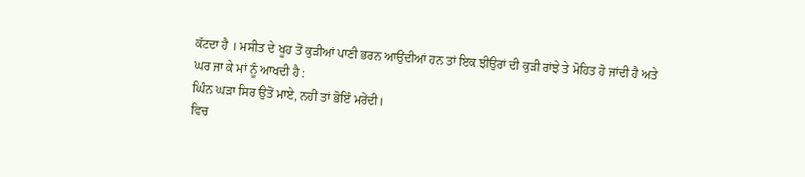ਕੱਟਦਾ ਹੈ । ਮਸੀਤ ਦੇ ਖੂਹ ਤੋਂ ਕੁੜੀਆਂ ਪਾਣੀ ਭਰਨ ਆਉਂਦੀਆਂ ਹਨ ਤਾਂ ਇਕ ਝੀਉਰਾਂ ਦੀ ਕੁੜੀ ਰਾਂਝੇ ਤੇ ਮੋਹਿਤ ਹੋ ਜਾਂਦੀ ਹੈ ਅਤੇ ਘਰ ਜਾ ਕੇ ਮਾਂ ਨੂੰ ਆਖਦੀ ਹੈ :
ਘਿੰਨ ਘੜਾ ਸਿਰ ਉਤੋਂ ਮਾਏ, ਨਹੀਂ ਤਾਂ ਭੋਇੰ ਮਰੇਂਦੀ।
ਵਿਚ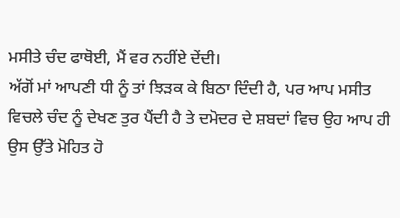ਮਸੀਤੇ ਚੰਦ ਫਾਥੋਈ, ਮੈਂ ਵਰ ਨਹੀਂਏ ਦੇਂਦੀ।
ਅੱਗੋਂ ਮਾਂ ਆਪਣੀ ਧੀ ਨੂੰ ਤਾਂ ਝਿੜਕ ਕੇ ਬਿਠਾ ਦਿੰਦੀ ਹੈ, ਪਰ ਆਪ ਮਸੀਤ ਵਿਚਲੇ ਚੰਦ ਨੂੰ ਦੇਖਣ ਤੁਰ ਪੈਂਦੀ ਹੈ ਤੇ ਦਮੋਦਰ ਦੇ ਸ਼ਬਦਾਂ ਵਿਚ ਉਹ ਆਪ ਹੀ ਉਸ ਉੱਤੇ ਮੋਹਿਤ ਹੋ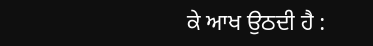ਕੇ ਆਖ ਉਠਦੀ ਹੈ :